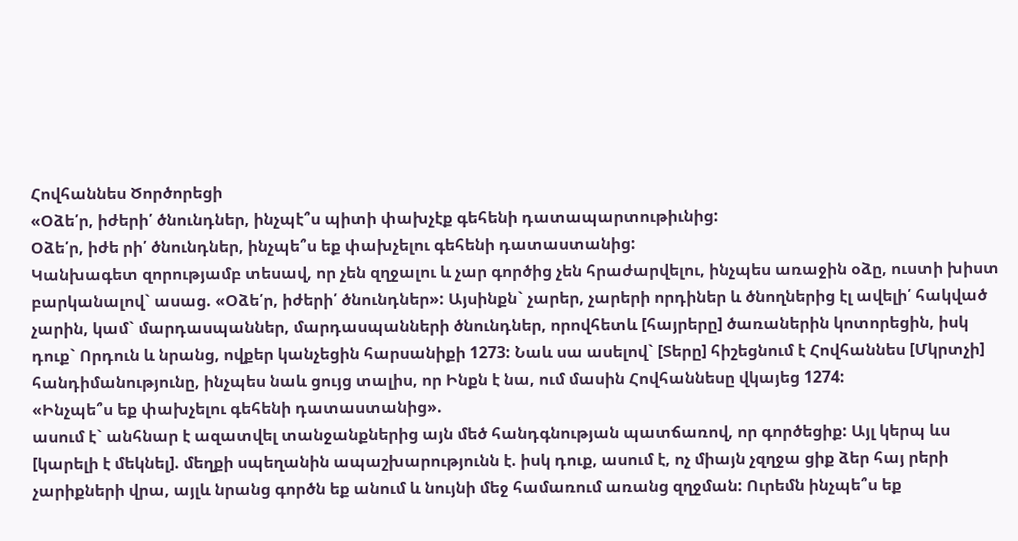Հովհաննես Ծործորեցի
«Օձե՛ր, իժերի՛ ծնունդներ, ինչպէ՞ս պիտի փախչէք գեհենի դատապարտութիւնից:
Օձե՛ր, իժե րի՛ ծնունդներ, ինչպե՞ս եք փախչելու գեհենի դատաստանից:
Կանխագետ զորությամբ տեսավ, որ չեն զղջալու և չար գործից չեն հրաժարվելու, ինչպես առաջին օձը, ուստի խիստ բարկանալով` ասաց. «Օձե՛ր, իժերի՛ ծնունդներ»: Այսինքն` չարեր, չարերի որդիներ և ծնողներից էլ ավելի՛ հակված չարին, կամ` մարդասպաններ, մարդասպանների ծնունդներ, որովհետև [հայրերը] ծառաներին կոտորեցին, իսկ դուք` Որդուն և նրանց, ովքեր կանչեցին հարսանիքի 1273: Նաև սա ասելով` [Տերը] հիշեցնում է Հովհաննես [Մկրտչի] հանդիմանությունը, ինչպես նաև ցույց տալիս, որ Ինքն է նա, ում մասին Հովհաննեսը վկայեց 1274:
«Ինչպե՞ս եք փախչելու գեհենի դատաստանից».
ասում է` անհնար է ազատվել տանջանքներից այն մեծ հանդգնության պատճառով, որ գործեցիք: Այլ կերպ ևս [կարելի է մեկնել]. մեղքի սպեղանին ապաշխարությունն է. իսկ դուք, ասում է, ոչ միայն չզղջա ցիք ձեր հայ րերի չարիքների վրա, այլև նրանց գործն եք անում և նույնի մեջ համառում առանց զղջման: Ուրեմն ինչպե՞ս եք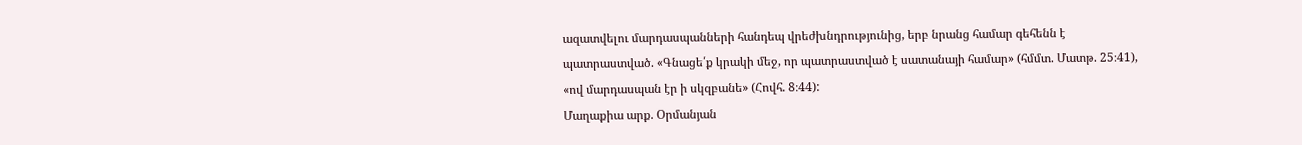ազատվելու մարդասպանների հանդեպ վրեժխնդրությունից, երբ նրանց համար գեհենն է պատրաստված. «Գնացե՛ք կրակի մեջ, որ պատրաստված է սատանայի համար» (հմմտ. Մատթ. 25։41), «ով մարդասպան էր ի սկզբանե» (Հովհ. 8։44):
Մաղաքիա արք. Օրմանյան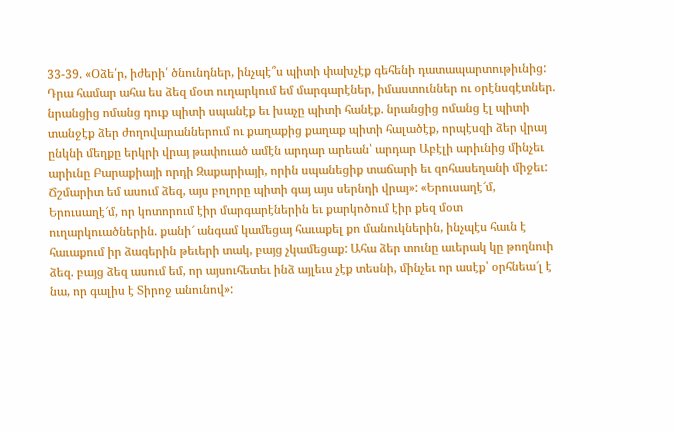33-39. «Օձե՛ր, իժերի՛ ծնունդներ, ինչպէ՞ս պիտի փախչէք գեհենի դատապարտութիւնից: Դրա համար ահա ես ձեզ մօտ ուղարկում եմ մարգարէներ, իմաստուններ ու օրէնսգէտներ. նրանցից ոմանց դուք պիտի սպանէք եւ խաչը պիտի հանէք. նրանցից ոմանց էլ պիտի տանջէք ձեր ժողովարաններում ու քաղաքից քաղաք պիտի հալածէք, որպէսզի ձեր վրայ ընկնի մեղքը երկրի վրայ թափուած ամէն արդար արեան՝ արդար Աբէլի արիւնից մինչեւ արիւնը Բարաքիայի որդի Զաքարիայի, որին սպանեցիք տաճարի եւ զոհասեղանի միջեւ: Ճշմարիտ եմ ասում ձեզ, այս բոլորը պիտի գայ այս սերնդի վրայ»: «Երուսաղէ՜մ, Երուսաղէ՜մ, որ կոտորում էիր մարգարէներին եւ քարկոծում էիր քեզ մօտ ուղարկուածներին. քանի՜ անգամ կամեցայ հաւաքել քո մանուկներին, ինչպէս հաւն է հաւաքում իր ձագերին թեւերի տակ, բայց չկամեցաք: Ահա ձեր տունը աւերակ կը թողնուի ձեզ. բայց ձեզ ասում եմ, որ այսուհետեւ ինձ այլեւս չէք տեսնի, մինչեւ որ ասէք՝ օրհնեա՜լ է նա, որ գալիս է Տիրոջ անունով»: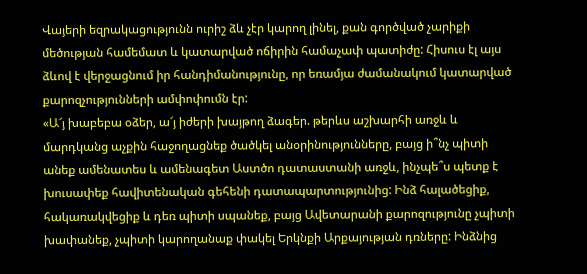Վայերի եզրակացությունն ուրիշ ձև չէր կարող լինել, քան գործված չարիքի մեծության համեմատ և կատարված ոճիրին համաչափ պատիժը: Հիսուս էլ այս ձևով է վերջացնում իր հանդիմանությունը, որ եռամյա ժամանակում կատարված քարոզչությունների ամփոփումն էր:
«Ա՜յ խաբեբա օձեր, ա՜յ իժերի խայթող ձագեր. թերևս աշխարհի առջև և մարդկանց աչքին հաջողացնեք ծածկել անօրինությունները, բայց ի՞նչ պիտի անեք ամենատես և ամենագետ Աստծո դատաստանի առջև, ինչպե՞ս պետք է խուսափեք հավիտենական գեհենի դատապարտությունից: Ինձ հալածեցիք, հակառակվեցիք և դեռ պիտի սպանեք, բայց Ավետարանի քարոզությունը չպիտի խափանեք, չպիտի կարողանաք փակել Երկնքի Արքայության դռները: Ինձնից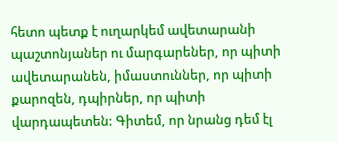հետո պետք է ուղարկեմ ավետարանի պաշտոնյաներ ու մարգարեներ, որ պիտի ավետարանեն, իմաստուններ, որ պիտի քարոզեն, դպիրներ, որ պիտի վարդապետեն: Գիտեմ, որ նրանց դեմ էլ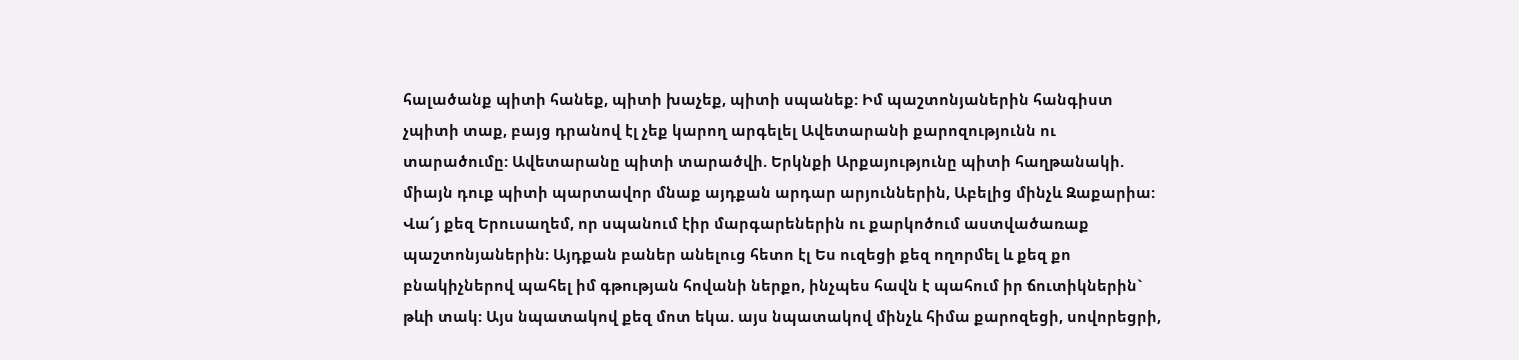հալածանք պիտի հանեք, պիտի խաչեք, պիտի սպանեք: Իմ պաշտոնյաներին հանգիստ չպիտի տաք, բայց դրանով էլ չեք կարող արգելել Ավետարանի քարոզությունն ու տարածումը: Ավետարանը պիտի տարածվի. Երկնքի Արքայությունը պիտի հաղթանակի. միայն դուք պիտի պարտավոր մնաք այդքան արդար արյուններին, Աբելից մինչև Զաքարիա: Վա՜յ քեզ Երուսաղեմ, որ սպանում էիր մարգարեներին ու քարկոծում աստվածառաք պաշտոնյաներին: Այդքան բաներ անելուց հետո էլ Ես ուզեցի քեզ ողորմել և քեզ քո բնակիչներով պահել իմ գթության հովանի ներքո, ինչպես հավն է պահում իր ճուտիկներին` թևի տակ: Այս նպատակով քեզ մոտ եկա. այս նպատակով մինչև հիմա քարոզեցի, սովորեցրի,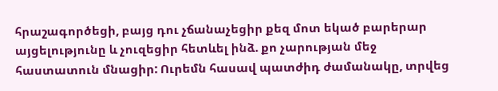հրաշագործեցի, բայց դու չճանաչեցիր քեզ մոտ եկած բարերար այցելությունը և չուզեցիր հետևել ինձ. քո չարության մեջ հաստատուն մնացիր: Ուրեմն հասավ պատժիդ ժամանակը, տրվեց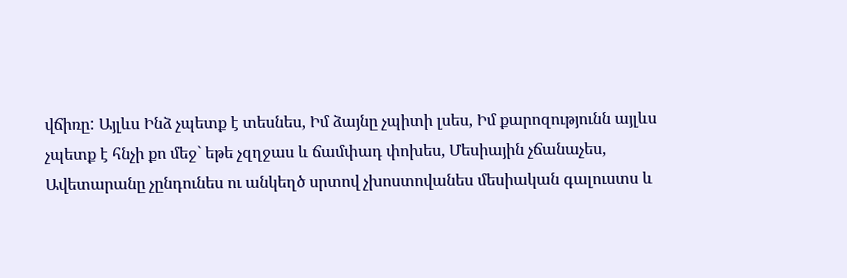վճիռը: Այլևս Ինձ չպետք է տեսնես, Իմ ձայնը չպիտի լսես, Իմ քարոզությունն այլևս չպետք է հնչի քո մեջ` եթե չզղջաս և ճամփադ փոխես, Մեսիային չճանաչես, Ավետարանը չընդունես ու անկեղծ սրտով չխոստովանես մեսիական գալուստս և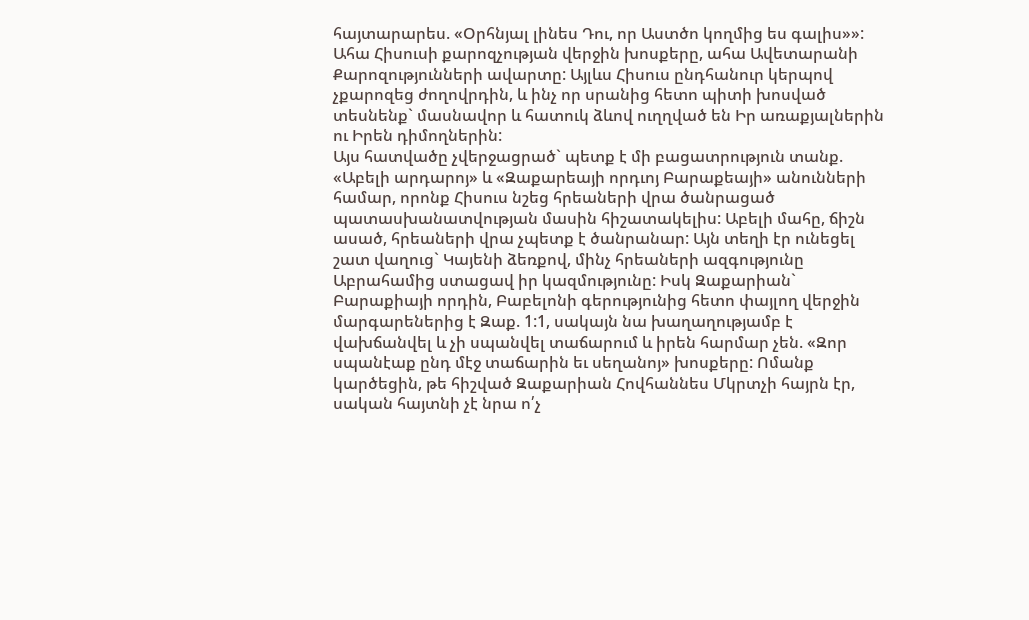հայտարարես. «Օրհնյալ լինես Դու, որ Աստծո կողմից ես գալիս»»:
Ահա Հիսուսի քարոզչության վերջին խոսքերը, ահա Ավետարանի Քարոզությունների ավարտը: Այլևս Հիսուս ընդհանուր կերպով չքարոզեց ժողովրդին, և ինչ որ սրանից հետո պիտի խոսված տեսնենք` մասնավոր և հատուկ ձևով ուղղված են Իր առաքյալներին ու Իրեն դիմողներին:
Այս հատվածը չվերջացրած` պետք է մի բացատրություն տանք. «Աբելի արդարոյ» և «Զաքարեայի որդւոյ Բարաքեայի» անունների համար, որոնք Հիսուս նշեց հրեաների վրա ծանրացած պատասխանատվության մասին հիշատակելիս: Աբելի մահը, ճիշն ասած, հրեաների վրա չպետք է ծանրանար: Այն տեղի էր ունեցել շատ վաղուց` Կայենի ձեռքով, մինչ հրեաների ազգությունը Աբրահամից ստացավ իր կազմությունը: Իսկ Զաքարիան` Բարաքիայի որդին, Բաբելոնի գերությունից հետո փայլող վերջին մարգարեներից է Զաք. 1:1, սակայն նա խաղաղությամբ է վախճանվել և չի սպանվել տաճարում և իրեն հարմար չեն. «Զոր սպանէաք ընդ մէջ տաճարին եւ սեղանոյ» խոսքերը: Ոմանք կարծեցին, թե հիշված Զաքարիան Հովհաննես Մկրտչի հայրն էր, սական հայտնի չէ նրա ո՛չ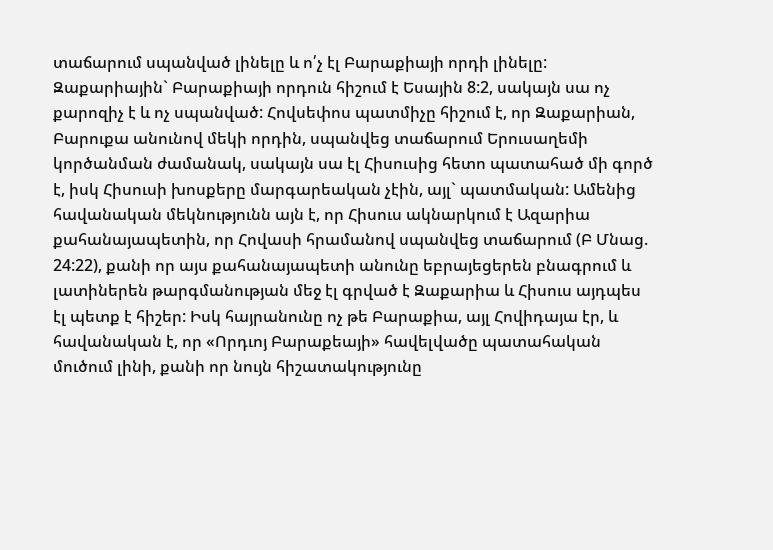տաճարում սպանված լինելը և ո՛չ էլ Բարաքիայի որդի լինելը: Զաքարիային` Բարաքիայի որդուն հիշում է Եսային 8:2, սակայն սա ոչ քարոզիչ է և ոչ սպանված: Հովսեփոս պատմիչը հիշում է, որ Զաքարիան, Բարուքա անունով մեկի որդին, սպանվեց տաճարում Երուսաղեմի կործանման ժամանակ, սակայն սա էլ Հիսուսից հետո պատահած մի գործ է, իսկ Հիսուսի խոսքերը մարգարեական չէին, այլ` պատմական: Ամենից հավանական մեկնությունն այն է, որ Հիսուս ակնարկում է Ազարիա քահանայապետին, որ Հովասի հրամանով սպանվեց տաճարում (Բ Մնաց. 24:22), քանի որ այս քահանայապետի անունը եբրայեցերեն բնագրում և լատիներեն թարգմանության մեջ էլ գրված է Զաքարիա և Հիսուս այդպես էլ պետք է հիշեր: Իսկ հայրանունը ոչ թե Բարաքիա, այլ Հովիդայա էր, և հավանական է, որ «Որդւոյ Բարաքեայի» հավելվածը պատահական մուծում լինի, քանի որ նույն հիշատակությունը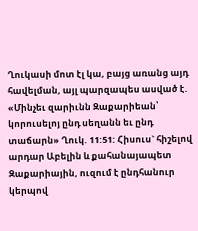Ղուկասի մոտ էլ կա, բայց առանց այդ հավելման, այլ պարզապես ասված է. «Մինչեւ զարիւնն Զաքարիեան՝ կորուսելոյ ընդ սեղանն եւ ընդ տաճարն» Ղուկ. 11:51: Հիսուս` հիշելով արդար Աբելին և քահանայապետ Զաքարիային, ուզում է ընդհանուր կերպով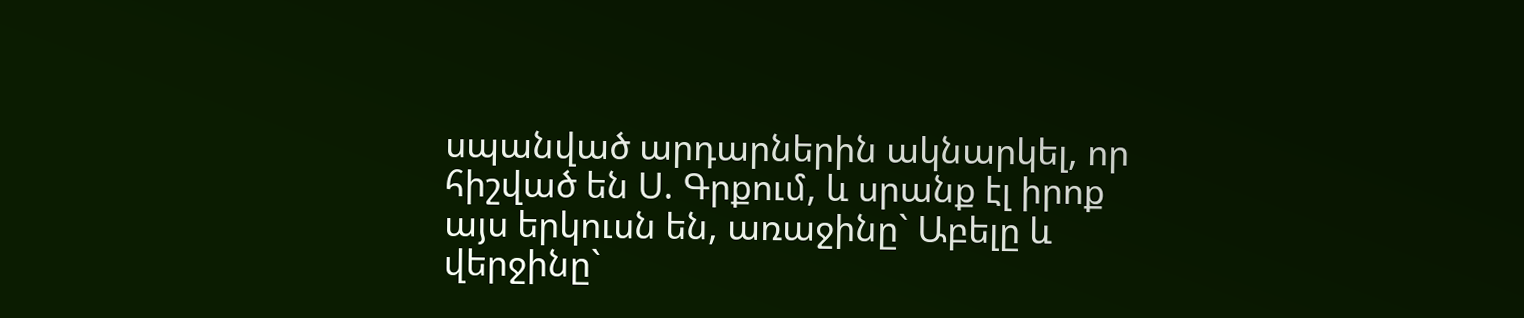սպանված արդարներին ակնարկել, որ հիշված են Ս. Գրքում, և սրանք էլ իրոք այս երկուսն են, առաջինը` Աբելը և վերջինը`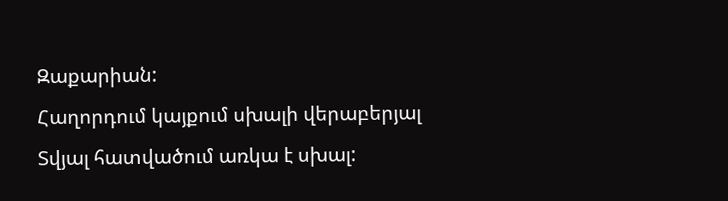Զաքարիան:
Հաղորդում կայքում սխալի վերաբերյալ
Տվյալ հատվածում առկա է սխալ: